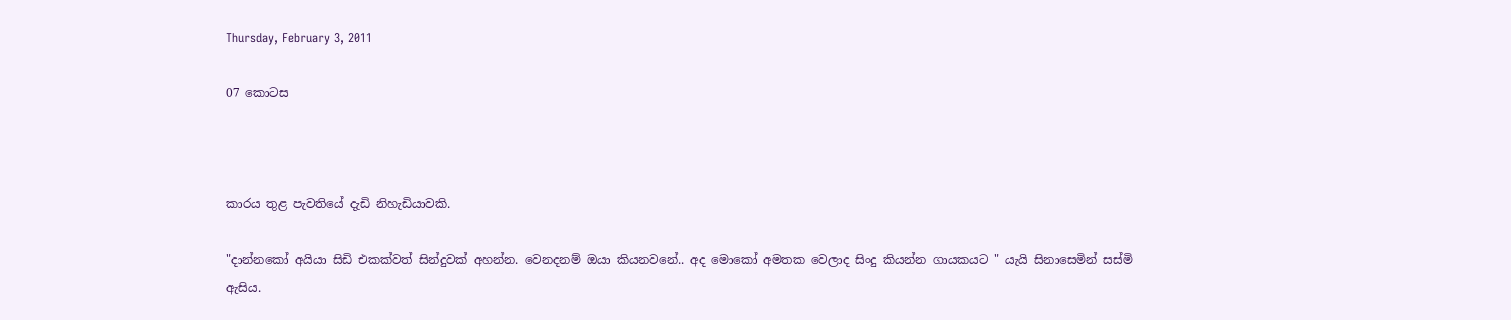Thursday, February 3, 2011

07 කොටස



කාරය තුළ පැවතියේ දැඩි නිහැඩියාවකි.

"දාන්නකෝ අයියා සිඩි එකක්වත් සින්දුවක් අහන්න. වෙනදනම් ඔයා කියනවනේ.. අද මොකෝ අමතක වෙලාද සිංදු කියන්න ගායකයට " යැයි සිනාසෙමින් සස්මි ඇසිය.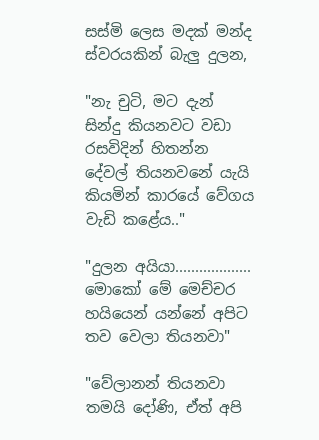සස්මි ලෙස මදක් මන්ද ස්වර‍යකින් බැලු දුලන,

"නැ චුටි, මට දැන් සින්දු කියනවට වඩා රසවිදින් හිතන්න දේවල් තියනවනේ යැයි කියමින් කාරයේ වේගය වැඩි කළේය.."

"දුලන අයියා................... මොකෝ මේ මෙච්චර හයියෙන් යන්නේ අපිට තව වෙලා තියනවා"

"වේලානන් තියනවා තමයි දෝණි, ඒත් අපි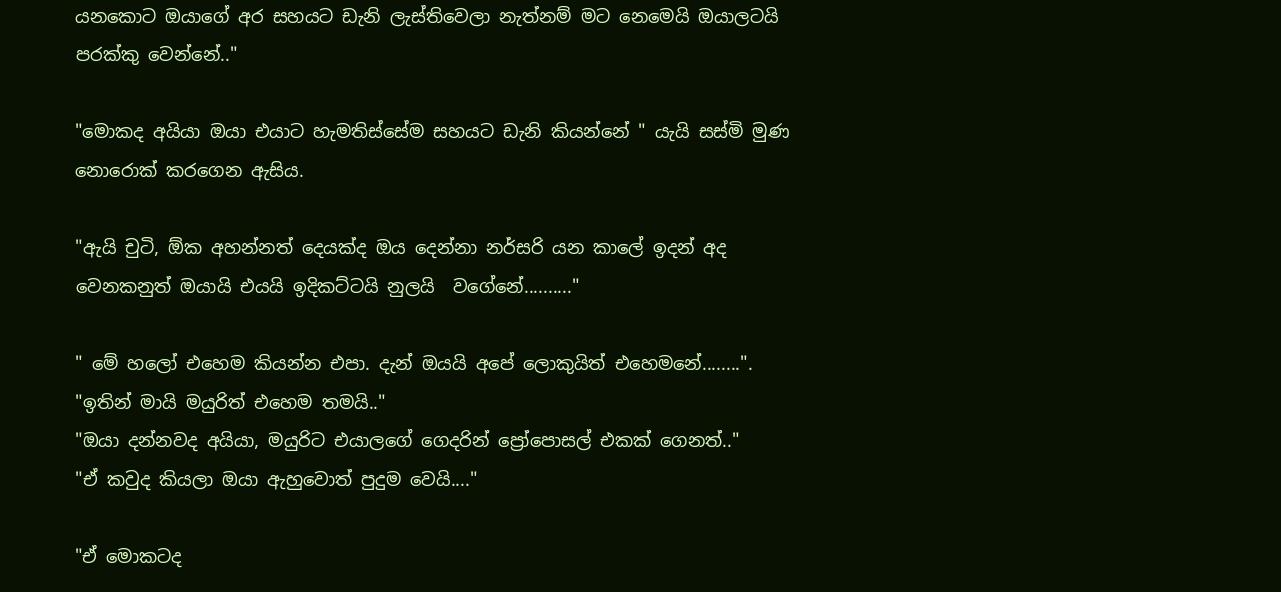යනකොට ඔයාගේ අර සහයට ඩැනි ලැස්තිවෙලා නැත්නම් මට නෙමෙයි ඔයාලටයි පරක්කු වෙන්නේ.."

"මොකද අයියා ඔයා එයාට හැමතිස්සේම සහයට ඩැනි කියන්නේ " යැයි සස්මි මුණ නොරොක් කරගෙන ඇසිය.

"ඇයි චුටි, ඕක අහන්නත් දෙයක්ද ඔය දෙන්නා නර්සරි යන කාලේ ඉදන් අද වෙනකනුත් ඔයායි එයයි ඉදිකට්ටයි නුලයි  වගේනේ.........."

" මේ හලෝ එහෙම කියන්න එපා. දැන් ඔයයි අපේ ලොකුයිත් එහෙමනේ........".
"ඉතින් මායි මයුරිත් එහෙම තමයි.."
"ඔයා දන්නවද අයියා, මයුරිට එයාලගේ ගෙදරින් ප්‍රෝපොසල් එකක් ගෙනත්.."
"ඒ කවුද කියලා ඔයා ඇහුවොත් පුදුම වෙයි...."

"ඒ මොකටද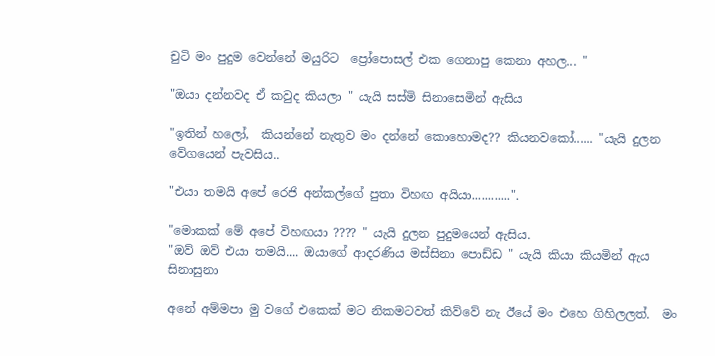චුටි මං පුදුම වෙන්නේ මයුරිට  ප්‍රෝපොසල් එක ගෙනාපු කෙනා අහල... "

"ඔයා දන්නවද ඒ කවුද කියලා " යැයි සස්මි සිනාසෙමින් ඇසිය

"ඉතින් හලෝ,  කියන්නේ නැතුව මං දන්නේ කොහොමද?? කියනවකෝ...... "යැයි දුලන වේගයෙන් පැවසිය..

"එයා තමයි අපේ රෙජි අන්කල්ගේ පුතා විහඟ අයියා............".

"මොකක් මේ අපේ විහඟයා ???? " යැයි දුලන පුදුමයෙන් ඇසිය.
"ඔව් ඔව් එයා තමයි.... ඔයාගේ ආදරණිය මස්සිනා පොඩ්ඩ " යැයි කියා කියමින් ඇය සිනාසුනා

අනේ අම්මපා මු වගේ එකෙක් මට නිකමටවත් කිව්වේ නැ ඊයේ මං එහෙ ගිහිලලත්.  මං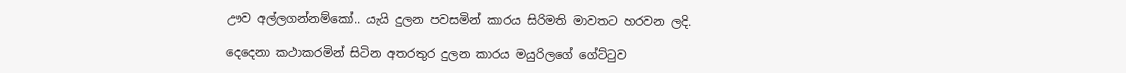ඌව අල්ලගන්නම්කෝ.. යැයි දුලන පවසමින් කාරය සිරිමති මාවතට හරවන ලදි.

දෙදෙනා කථාකරමින් සිටින අතරතුර දුලන කාරය මයුරිලගේ ගේට්ටුව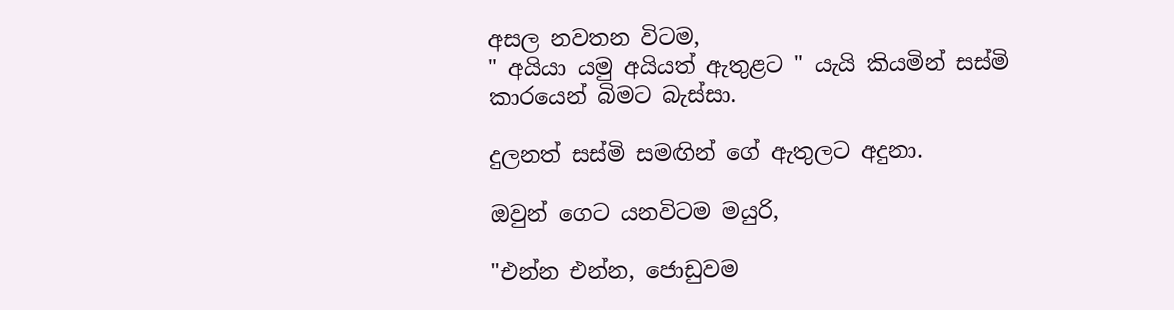අසල නවතන විටම,
" අයියා යමු අයියත් ඇතුළට " යැයි කියමින් සස්මි කාරයෙන් බිමට බැස්සා.

දුලනත් සස්මි සමඟින් ගේ ඇතුලට අදුනා.

ඔවුන් ගෙට යනවිටම මයුරි,

"එන්න එන්න, ජොඩුවම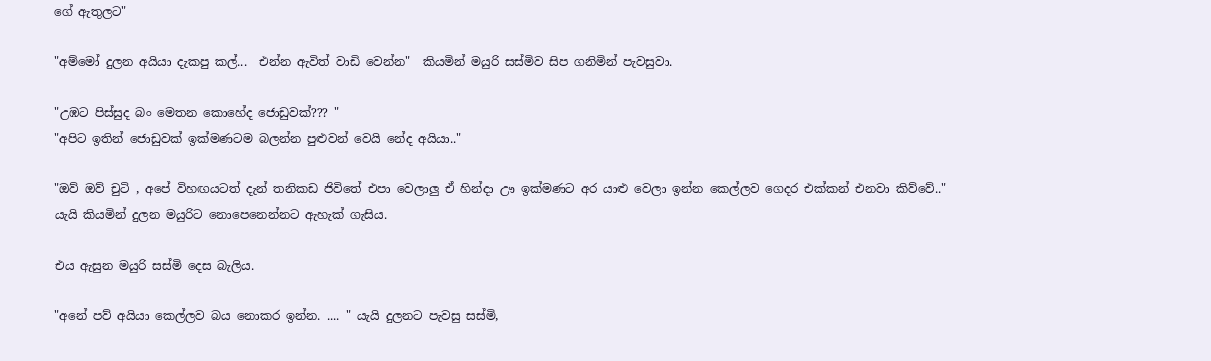ගේ ඇතුලට"

"අම්මෝ දුලන අයියා දැකපු කල්...  එන්න ඇවිත් වාඩි වෙන්න"  කියමින් මයුරි සස්මිව සිප ගනිමින් පැවසුවා.

"උඹට පිස්සුද බං මෙතන කොහේද ජොඩුවක්??? "
"අපිට ඉතින් ජොඩුවක් ඉක්මණටම බලන්න පුළුවන් වෙයි නේද අයියා.."

"ඔව් ඔව් චුටි , අපේ විහඟයටත් දැන් තනිකඩ ජිවිතේ එපා වෙලාලු ඒ හින්දා ඌ ඉක්මණට අර යාළු වෙලා ඉන්න කෙල්ලව ගෙදර එක්කන් එනවා කිව්වේ.."  යැයි කියමින් දුලන මයුරිට නොපෙනෙන්නට ඇහැක් ගැසිය.

එය ඇසුන මයුරි සස්මි දෙස බැලිය.

"අනේ පව් අයියා කෙල්ලව බය නොකර ඉන්න. .... " යැයි දුලනට පැවසු සස්මි,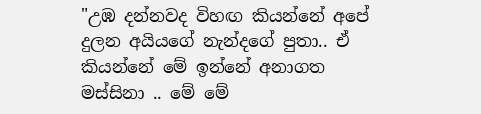"උඹ දන්නවද විහඟ කියන්නේ අපේ දුලන අයියගේ නැන්දගේ පුතා.. ඒ කියන්නේ මේ ඉන්නේ අනාගත මස්සිනා .. මේ මේ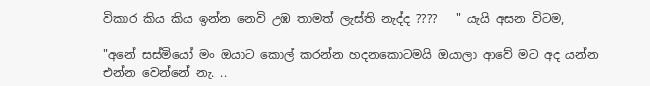විකාර කිය කිය ඉන්න නෙවි උඹ තාමත් ලැස්ති නැද්ද ????   " යැයි අසන විටම,

"අනේ සස්මියෝ මං ඔයාට කොල් කරන්න හදනකොටමයි ඔයාලා ආවේ මට අද යන්න එන්න වෙන්නේ නැ. ..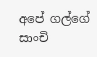අපේ ගල්ගේ සාංචි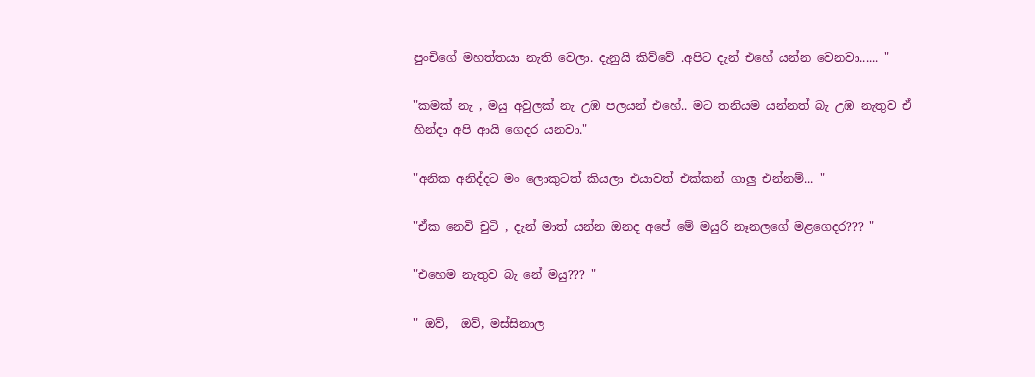පුංචිගේ මහත්තයා නැති වෙලා. දැනුයි කිව්වේ .අපිට දැන් එහේ යන්න වෙනවා...... "

"කමක් නැ , මයු අවුලක් නැ උඹ පලයන් එහේ.. මට තනියම යන්නත් බැ උඹ නැතුව ඒ හින්දා අපි ආයි ගෙදර යනවා."

"අනික අනිද්දට මං ලොකුටත් කියලා එයාවත් එක්කන් ගාලු එන්නම්... "

"ඒක නෙවි චුටි , දැන් මාත් යන්න ඔනද අපේ මේ මයුරි නෑනලගේ මළගෙදර??? "

"එහෙම නැතුව බැ නේ මයු??? "

" ඔව්,  ඔව්, මස්සිනාල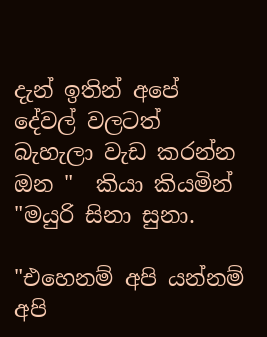දැන් ඉතින් අපේ දේවල් වලටත් බැහැලා වැඩ කරන්න ඔන "  කියා කියමින් "මයුරි සිනා සුනා.

"එහෙනම් අපි යන්නම් අපි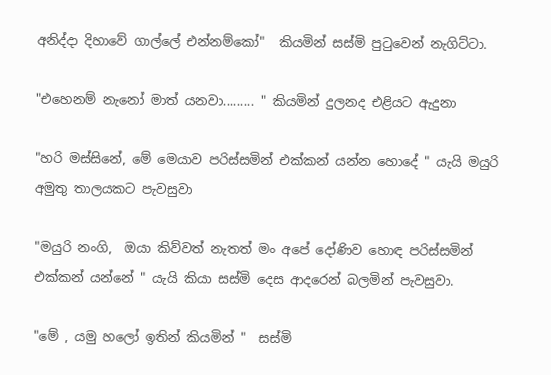අනිද්දා දිහාවේ ගාල්ලේ එන්නම්කෝ"  කියමින් සස්මි පුටුවෙන් නැගිට්ටා.

"එහෙනම් නැනෝ මාත් යනවා......... " කියමින් දුලනද එළියට ඇදුනා

"හරි මස්සිනේ, මේ මෙයාව පරිස්සමින් එක්කන් යන්න හොදේ " යැයි මයුරි අමුතු තාලයකට පැවසුවා

"මයුරි නංගි,  ඔයා කිව්වත් නැතත් මං අපේ දෝණිව හොඳ පරිස්සමින් එක්කන් යන්නේ " යැයි කියා සස්මි දෙස ආදරෙන් බලමින් පැවසුවා.

"මේ , යමු හලෝ ඉතින් කියමින් "  සස්මි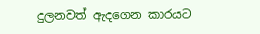දුලනවත් ඇදගෙන කාරයට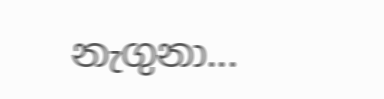නැගුනා...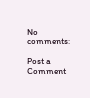No comments:

Post a Comment